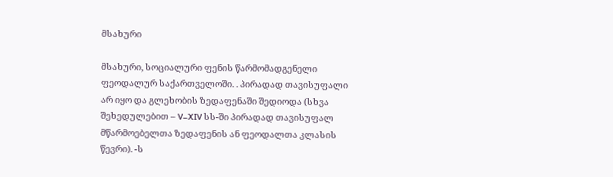მსახური

მსახური, სოციალური ფენის წარმომადგენელი ფეოდალურ საქართველოში. . პირადად თავისუფალი არ იყო და გლეხობის ზედაფენაში შედიოდა (სხვა შეხედულებით – V–XIV სს-ში პირადად თავისუფალ მწარმოებელთა ზედაფენის ან ფეოდალთა კლასის წევრი). -ს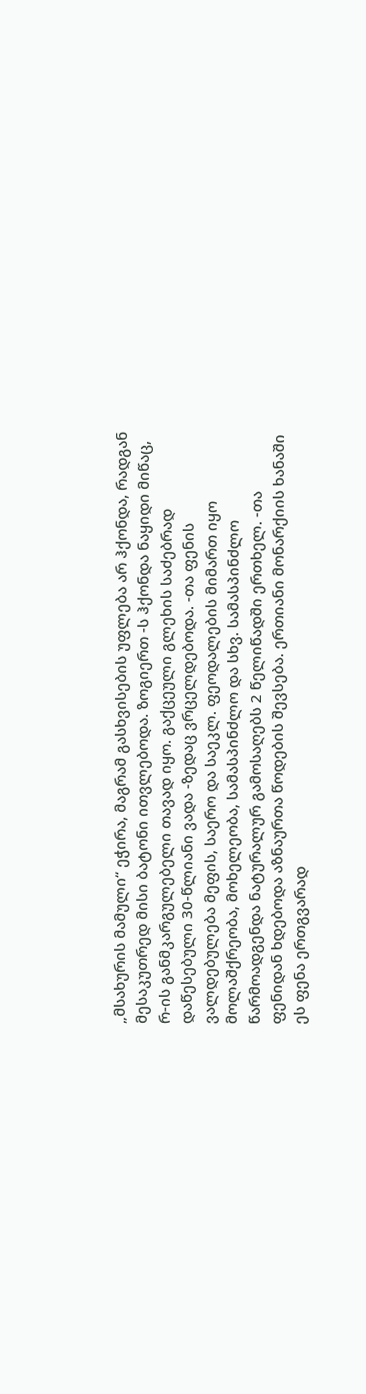„მსახურის მამული“ ეჭირა, მაგრამ გასხვისების უფლება არ ჰქონდა, რადგან მესაკუთრედ მისი ბატონი ითვლებოდა. ზოგიერთ -ს ჰქონდა ნაყიდი მიწაც, რ-ის განმკარგულებელი თავად იყო. გაქცეული გლეხის საძებრად დაწესებული 30-წლიანი ვადა -ზედაც ვრცელდებოდა. -თა ფენის ვალდებულება მეფის, საერო და საეკლ. ფეოდალების მიმართ იყო მოლაშქრეობა, მოხელეობა, სამასპინძლო და სხვ. სამასპინძლო წარმოადგენდა ნატურალურ გამოსაღებს 2 წელიწადში ერთხელ. -თა ფენიდან ხდებოდა აზნაურთა წოდების შევსება. ერთიანი მონარქიის ხანაში ეს ფენა ერთგვარად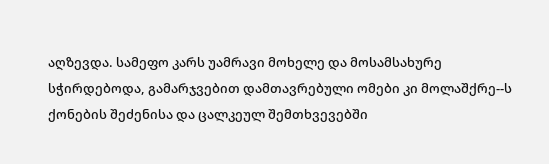აღზევდა. სამეფო კარს უამრავი მოხელე და მოსამსახურე სჭირდებოდა, გამარჯვებით დამთავრებული ომები კი მოლაშქრე--ს ქონების შეძენისა და ცალკეულ შემთხვევებში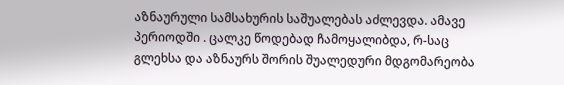აზნაურული სამსახურის საშუალებას აძლევდა. ამავე პერიოდში . ცალკე წოდებად ჩამოყალიბდა, რ-საც გლეხსა და აზნაურს შორის შუალედური მდგომარეობა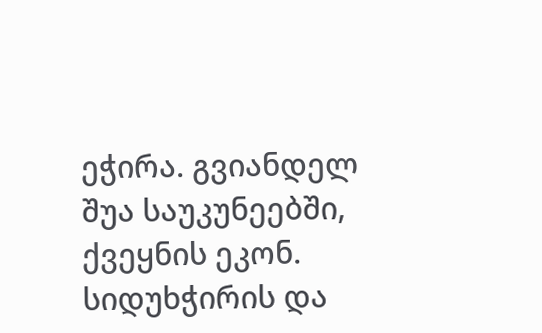ეჭირა. გვიანდელ შუა საუკუნეებში, ქვეყნის ეკონ. სიდუხჭირის და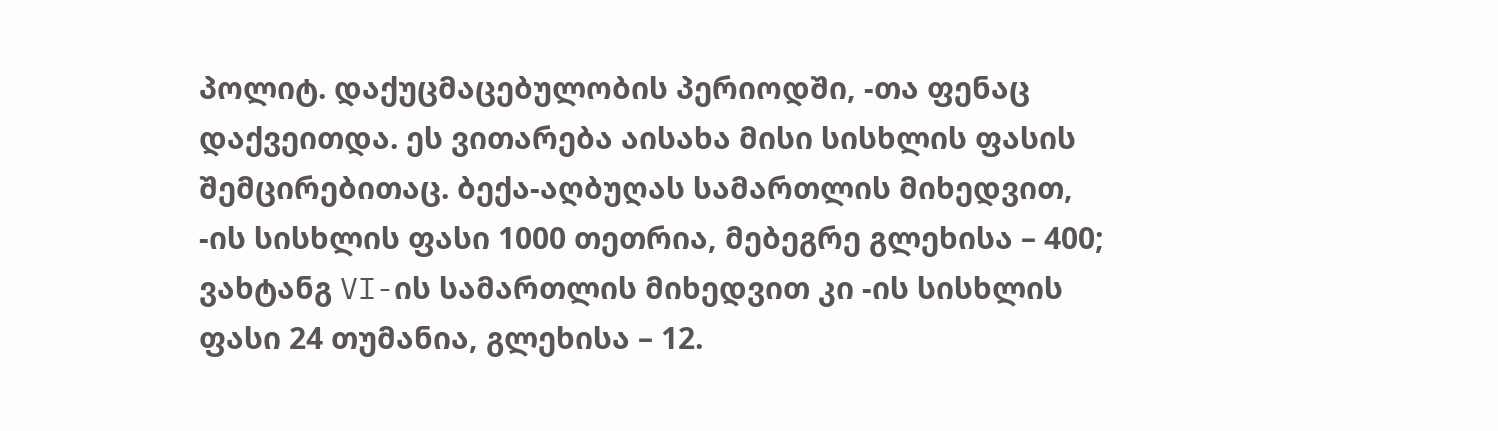პოლიტ. დაქუცმაცებულობის პერიოდში, -თა ფენაც დაქვეითდა. ეს ვითარება აისახა მისი სისხლის ფასის შემცირებითაც. ბექა-აღბუღას სამართლის მიხედვით, -ის სისხლის ფასი 1000 თეთრია, მებეგრე გლეხისა – 400; ვახტანგ VI-ის სამართლის მიხედვით კი -ის სისხლის ფასი 24 თუმანია, გლეხისა – 12.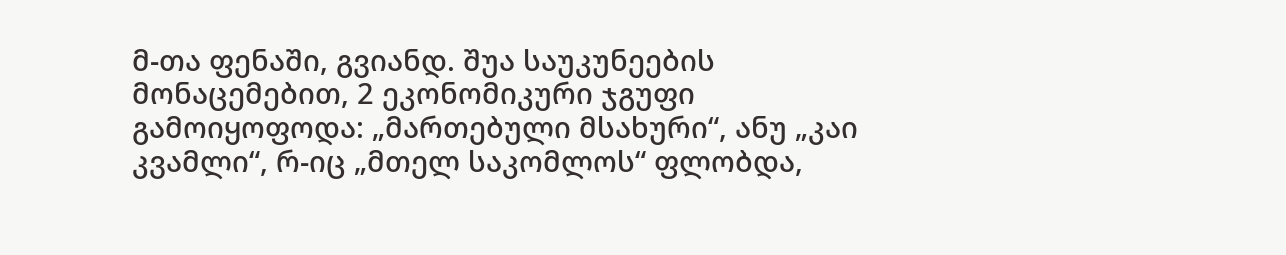მ-თა ფენაში, გვიანდ. შუა საუკუნეების მონაცემებით, 2 ეკონომიკური ჯგუფი გამოიყოფოდა: „მართებული მსახური“, ანუ „კაი კვამლი“, რ-იც „მთელ საკომლოს“ ფლობდა,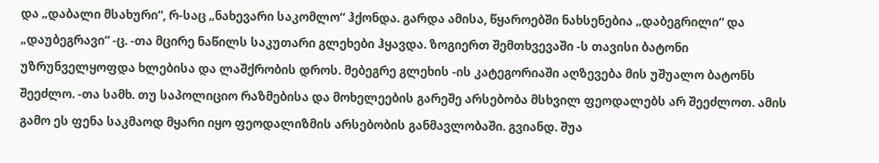და „დაბალი მსახური“, რ-საც „ნახევარი საკომლო“ ჰქონდა. გარდა ამისა, წყაროებში ნახსენებია „დაბეგრილი“ და „დაუბეგრავი“ -ც. -თა მცირე ნაწილს საკუთარი გლეხები ჰყავდა. ზოგიერთ შემთხვევაში -ს თავისი ბატონი უზრუნველყოფდა ხლებისა და ლაშქრობის დროს. მებეგრე გლეხის -ის კატეგორიაში აღზევება მის უშუალო ბატონს შეეძლო. -თა სამხ. თუ საპოლიციო რაზმებისა და მოხელეების გარეშე არსებობა მსხვილ ფეოდალებს არ შეეძლოთ. ამის გამო ეს ფენა საკმაოდ მყარი იყო ფეოდალიზმის არსებობის განმავლობაში. გვიანდ. შუა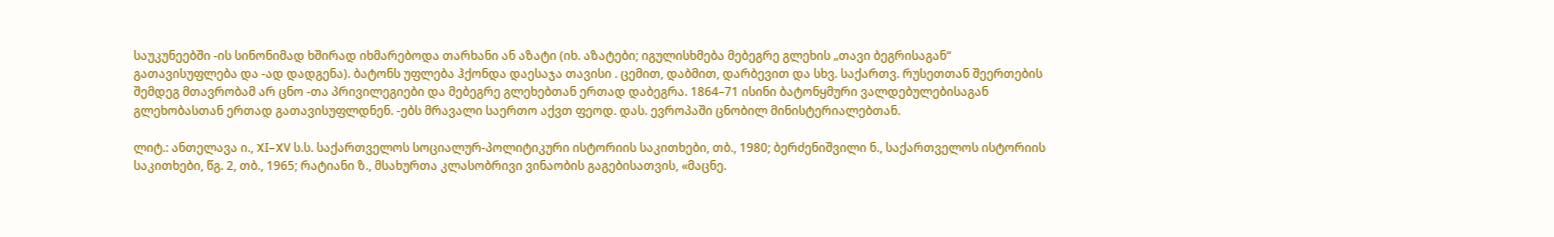საუკუნეებში -ის სინონიმად ხშირად იხმარებოდა თარხანი ან აზატი (იხ. აზატები; იგულისხმება მებეგრე გლეხის „თავი ბეგრისაგან“ გათავისუფლება და -ად დადგენა). ბატონს უფლება ჰქონდა დაესაჯა თავისი . ცემით, დაბმით, დარბევით და სხვ. საქართვ. რუსეთთან შეერთების შემდეგ მთავრობამ არ ცნო -თა პრივილეგიები და მებეგრე გლეხებთან ერთად დაბეგრა. 1864–71 ისინი ბატონყმური ვალდებულებისაგან გლეხობასთან ერთად გათავისუფლდნენ. -ებს მრავალი საერთო აქვთ ფეოდ. დას. ევროპაში ცნობილ მინისტერიალებთან.

ლიტ.: ანთელავა ი., XI–XV ს.ს. საქართველოს სოციალურ-პოლიტიკური ისტორიის საკითხები, თბ., 1980; ბერძენიშვილი ნ., საქართველოს ისტორიის საკითხები, წგ. 2, თბ., 1965; რატიანი ზ., მსახურთა კლასობრივი ვინაობის გაგებისათვის, «მაცნე.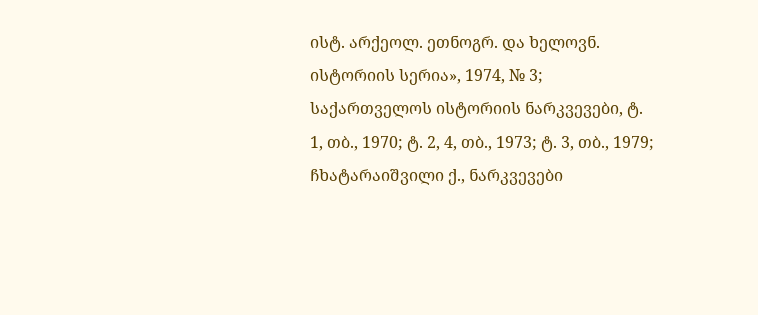ისტ. არქეოლ. ეთნოგრ. და ხელოვნ. ისტორიის სერია», 1974, № 3; საქართველოს ისტორიის ნარკვევები, ტ. 1, თბ., 1970; ტ. 2, 4, თბ., 1973; ტ. 3, თბ., 1979; ჩხატარაიშვილი ქ., ნარკვევები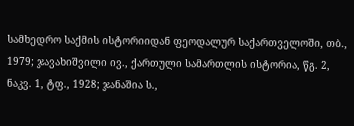სამხედრო საქმის ისტორიიდან ფეოდალურ საქართველოში, თბ., 1979; ჯავახიშვილი ივ., ქართული სამართლის ისტორია, წგ. 2, ნაკვ. 1, ტფ., 1928; ჯანაშია ს.,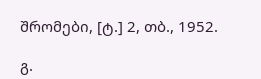შრომები, [ტ.] 2, თბ., 1952.

გ.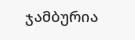ჯამბურია